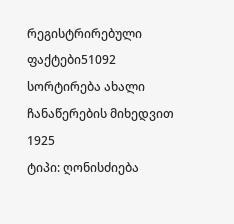რეგისტრირებული ფაქტები51092
სორტირება ახალი ჩანაწერების მიხედვით
1925
ტიპი: ღონისძიება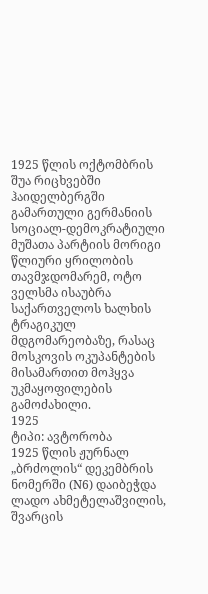1925 წლის ოქტომბრის შუა რიცხვებში ჰაიდელბერგში გამართული გერმანიის სოციალ-დემოკრატიული მუშათა პარტიის მორიგი წლიური ყრილობის თავმჯდომარემ, ოტო ველსმა ისაუბრა საქართველოს ხალხის ტრაგიკულ მდგომარეობაზე, რასაც მოსკოვის ოკუპანტების მისამართით მოჰყვა უკმაყოფილების გამოძახილი.
1925
ტიპი: ავტორობა
1925 წლის ჟურნალ „ბრძოლის“ დეკემბრის ნომერში (N6) დაიბეჭდა ლადო ახმეტელაშვილის, შვარცის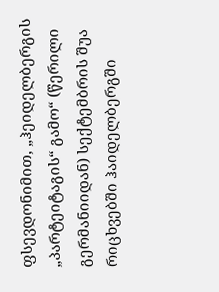ფსევდონიმით, „ჰეიდელბერგის „პარტეიტაგის“ გამო“ (წერილი გერმანიიდან) სექტემბრის შუა რიცხვებში ჰაიდელბერგში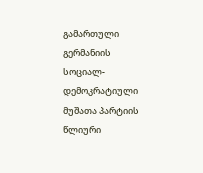გამართული გერმანიის სოციალ-დემოკრატიული მუშათა პარტიის წლიური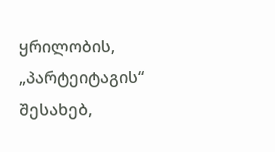ყრილობის, „პარტეიტაგის“ შესახებ,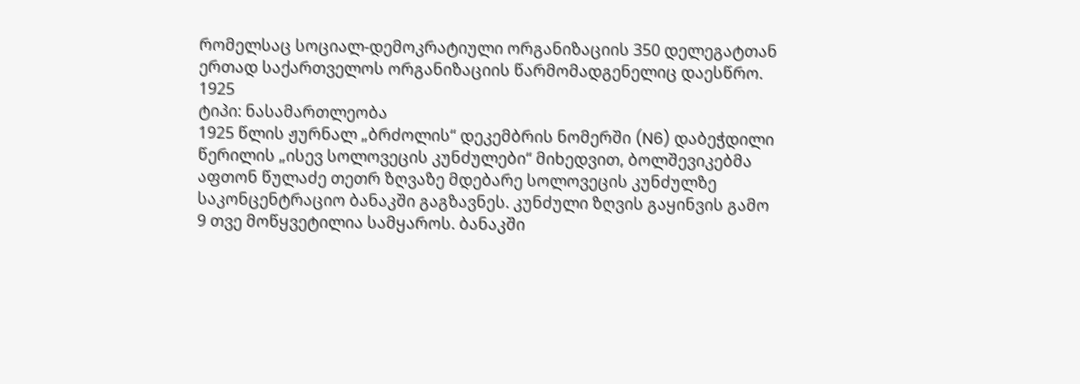რომელსაც სოციალ-დემოკრატიული ორგანიზაციის 350 დელეგატთან ერთად საქართველოს ორგანიზაციის წარმომადგენელიც დაესწრო.
1925
ტიპი: ნასამართლეობა
1925 წლის ჟურნალ „ბრძოლის“ დეკემბრის ნომერში (N6) დაბეჭდილი წერილის „ისევ სოლოვეცის კუნძულები“ მიხედვით, ბოლშევიკებმა აფთონ წულაძე თეთრ ზღვაზე მდებარე სოლოვეცის კუნძულზე საკონცენტრაციო ბანაკში გაგზავნეს. კუნძული ზღვის გაყინვის გამო 9 თვე მოწყვეტილია სამყაროს. ბანაკში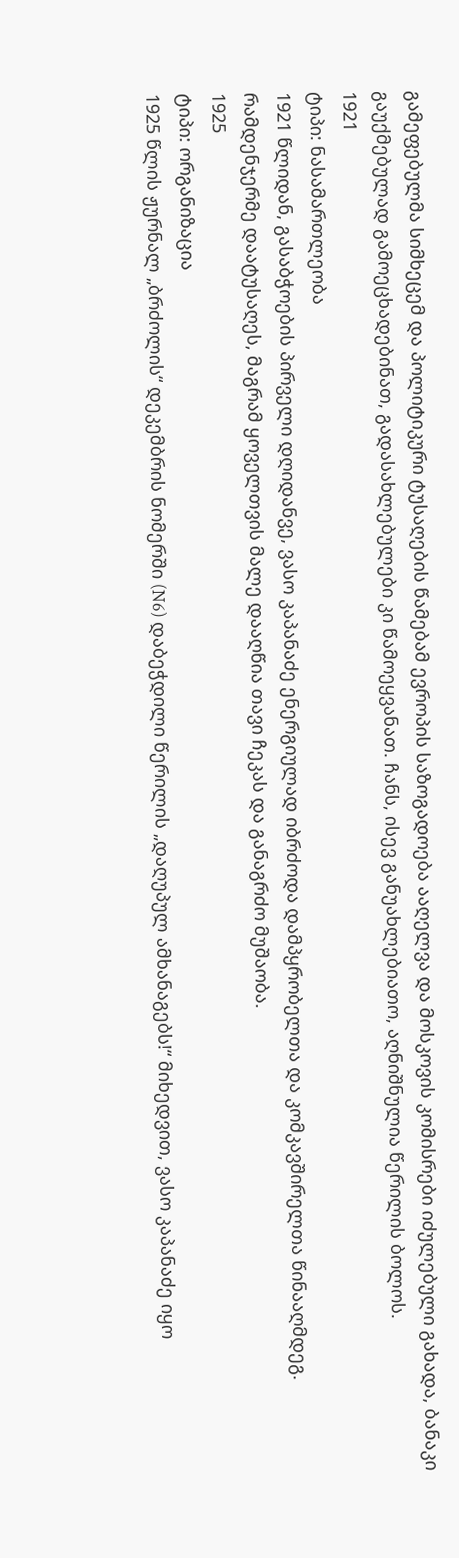გამეფებულმა სიმხეცემ და პოლიტიკური ტუსაღების წამებამ ევროპის საზოგადოება ააღელვა და მოსკოვის კომისრები იძულებული გახადა, ბანაკი გაუქმებულად გამოეცხადებინათ, გადასახლებულები კი წამოეყვანათ. ჩანს, ისევ განუახლებიათო, აღნიშნულია წერილის ბოლოს.
1921
ტიპი: ნასამართლეობა
1921 წლიდან, გასაბჭოების პირველი დღიდანვე, ვასო კაპანაძე ენერგიულად იბრძოდა დამპყრობელთა და კომკავშირელთა წინააღმდეგ. რამდენჯერმე დაატუსაღეს, მაგრამ ყოველთვის მალე დააღწია თავი ჩეკას და განაგრძო მუშაობა.
1925
ტიპი: ორგანიზაცია
1925 წლის ჟურნალ „ბრძოლის“ დეკემბრის ნომერში (N6) დაბეჭდილი წერილის „დაღუპულ ამხანაგებს!“ მიხედვით, ვასო კაპანაძე იყო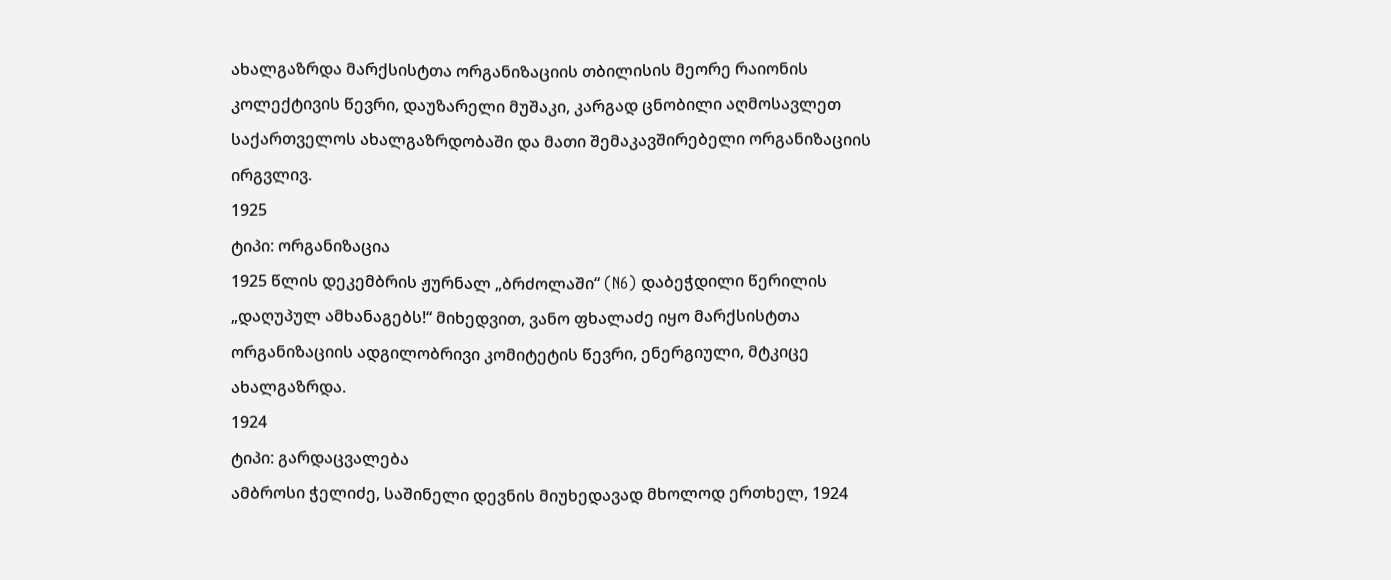ახალგაზრდა მარქსისტთა ორგანიზაციის თბილისის მეორე რაიონის კოლექტივის წევრი, დაუზარელი მუშაკი, კარგად ცნობილი აღმოსავლეთ საქართველოს ახალგაზრდობაში და მათი შემაკავშირებელი ორგანიზაციის ირგვლივ.
1925
ტიპი: ორგანიზაცია
1925 წლის დეკემბრის ჟურნალ „ბრძოლაში“ (N6) დაბეჭდილი წერილის „დაღუპულ ამხანაგებს!“ მიხედვით, ვანო ფხალაძე იყო მარქსისტთა ორგანიზაციის ადგილობრივი კომიტეტის წევრი, ენერგიული, მტკიცე ახალგაზრდა.
1924
ტიპი: გარდაცვალება
ამბროსი ჭელიძე, საშინელი დევნის მიუხედავად მხოლოდ ერთხელ, 1924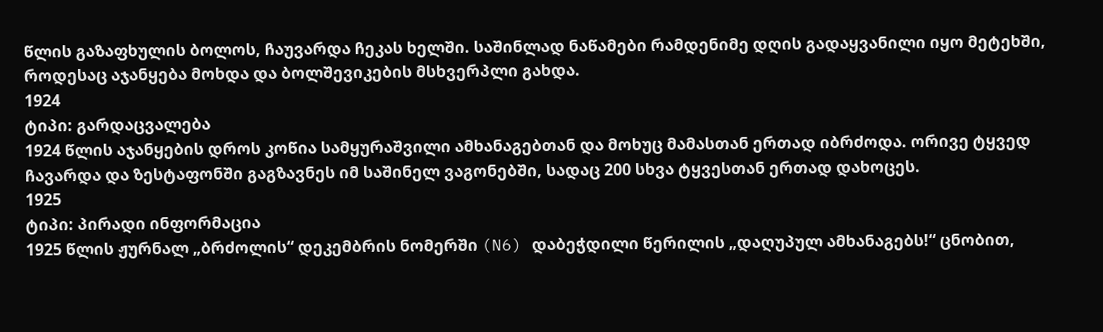წლის გაზაფხულის ბოლოს, ჩაუვარდა ჩეკას ხელში. საშინლად ნაწამები რამდენიმე დღის გადაყვანილი იყო მეტეხში, როდესაც აჯანყება მოხდა და ბოლშევიკების მსხვერპლი გახდა.
1924
ტიპი: გარდაცვალება
1924 წლის აჯანყების დროს კოწია სამყურაშვილი ამხანაგებთან და მოხუც მამასთან ერთად იბრძოდა. ორივე ტყვედ ჩავარდა და ზესტაფონში გაგზავნეს იმ საშინელ ვაგონებში, სადაც 200 სხვა ტყვესთან ერთად დახოცეს.
1925
ტიპი: პირადი ინფორმაცია
1925 წლის ჟურნალ „ბრძოლის“ დეკემბრის ნომერში (N6) დაბეჭდილი წერილის „დაღუპულ ამხანაგებს!“ ცნობით,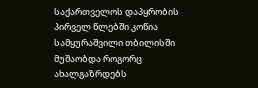საქართველოს დაპყრობის პირველ წლებში კოწია სამყურაშვილი თბილისში მუშაობდა როგორც ახალგაზრდებს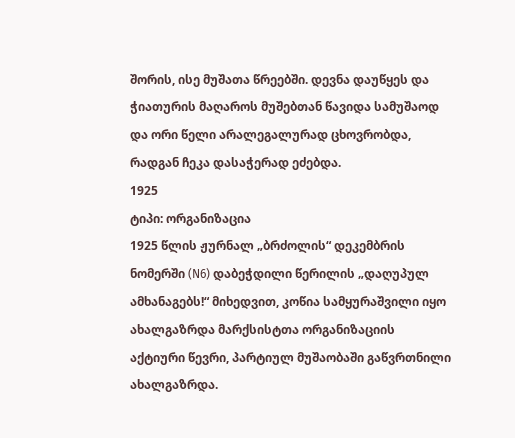შორის, ისე მუშათა წრეებში. დევნა დაუწყეს და ჭიათურის მაღაროს მუშებთან წავიდა სამუშაოდ და ორი წელი არალეგალურად ცხოვრობდა, რადგან ჩეკა დასაჭერად ეძებდა.
1925
ტიპი: ორგანიზაცია
1925 წლის ჟურნალ „ბრძოლის“ დეკემბრის ნომერში (N6) დაბეჭდილი წერილის „დაღუპულ ამხანაგებს!“ მიხედვით, კოწია სამყურაშვილი იყო ახალგაზრდა მარქსისტთა ორგანიზაციის აქტიური წევრი, პარტიულ მუშაობაში გაწვრთნილი ახალგაზრდა.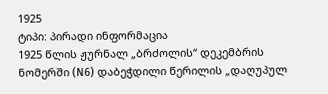1925
ტიპი: პირადი ინფორმაცია
1925 წლის ჟურნალ „ბრძოლის“ დეკემბრის ნომერში (N6) დაბეჭდილი წერილის „დაღუპულ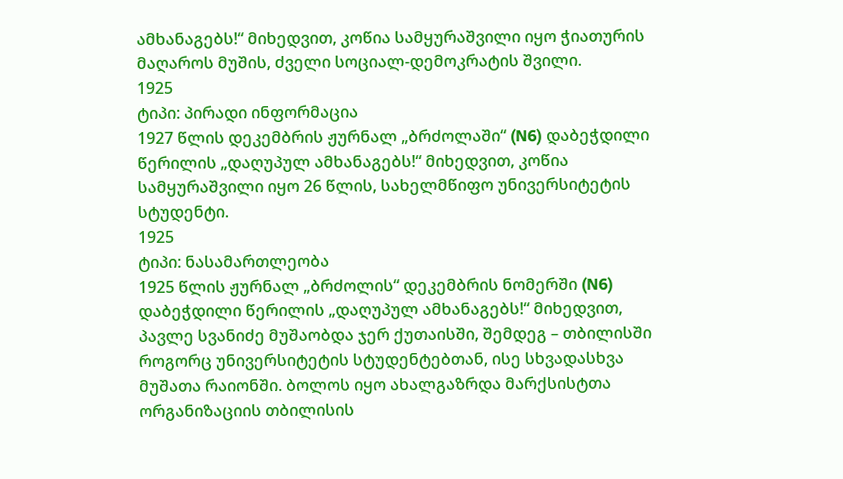ამხანაგებს!“ მიხედვით, კოწია სამყურაშვილი იყო ჭიათურის მაღაროს მუშის, ძველი სოციალ-დემოკრატის შვილი.
1925
ტიპი: პირადი ინფორმაცია
1927 წლის დეკემბრის ჟურნალ „ბრძოლაში“ (N6) დაბეჭდილი წერილის „დაღუპულ ამხანაგებს!“ მიხედვით, კოწია სამყურაშვილი იყო 26 წლის, სახელმწიფო უნივერსიტეტის სტუდენტი.
1925
ტიპი: ნასამართლეობა
1925 წლის ჟურნალ „ბრძოლის“ დეკემბრის ნომერში (N6) დაბეჭდილი წერილის „დაღუპულ ამხანაგებს!“ მიხედვით, პავლე სვანიძე მუშაობდა ჯერ ქუთაისში, შემდეგ – თბილისში როგორც უნივერსიტეტის სტუდენტებთან, ისე სხვადასხვა მუშათა რაიონში. ბოლოს იყო ახალგაზრდა მარქსისტთა ორგანიზაციის თბილისის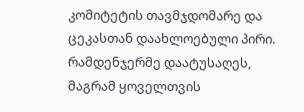კომიტეტის თავმჯდომარე და ცეკასთან დაახლოებული პირი. რამდენჯერმე დაატუსაღეს, მაგრამ ყოველთვის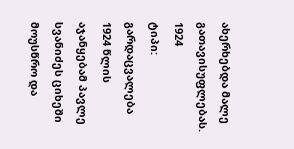ახერხებდა მალე გათავისუფლებას.
1924
ტიპი: გარდაცვალება
1924 წლის აჯანყებამ პავლე სვანიძეს ციხეში მოუსწრო და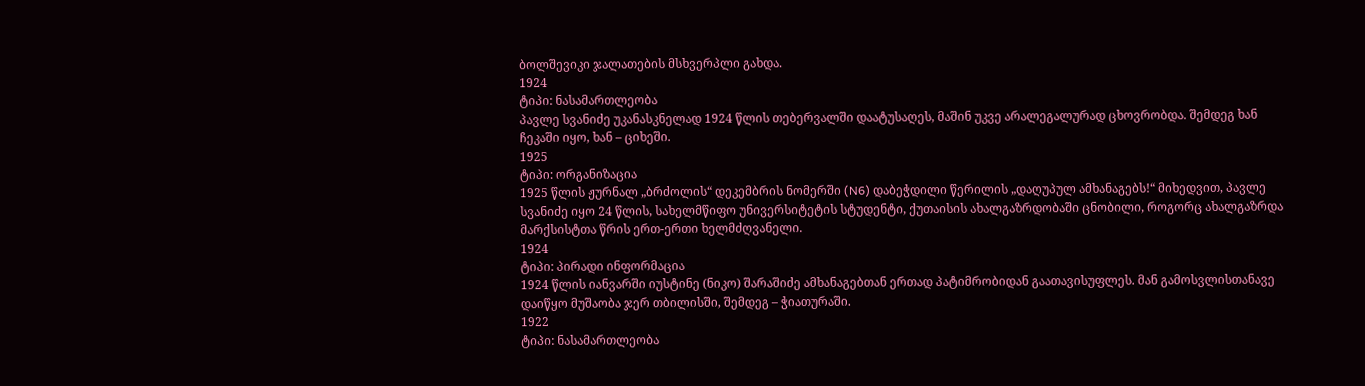ბოლშევიკი ჯალათების მსხვერპლი გახდა.
1924
ტიპი: ნასამართლეობა
პავლე სვანიძე უკანასკნელად 1924 წლის თებერვალში დაატუსაღეს, მაშინ უკვე არალეგალურად ცხოვრობდა. შემდეგ ხან ჩეკაში იყო, ხან – ციხეში.
1925
ტიპი: ორგანიზაცია
1925 წლის ჟურნალ „ბრძოლის“ დეკემბრის ნომერში (N6) დაბეჭდილი წერილის „დაღუპულ ამხანაგებს!“ მიხედვით, პავლე სვანიძე იყო 24 წლის, სახელმწიფო უნივერსიტეტის სტუდენტი, ქუთაისის ახალგაზრდობაში ცნობილი, როგორც ახალგაზრდა მარქსისტთა წრის ერთ-ერთი ხელმძღვანელი.
1924
ტიპი: პირადი ინფორმაცია
1924 წლის იანვარში იუსტინე (ნიკო) შარაშიძე ამხანაგებთან ერთად პატიმრობიდან გაათავისუფლეს. მან გამოსვლისთანავე დაიწყო მუშაობა ჯერ თბილისში, შემდეგ – ჭიათურაში.
1922
ტიპი: ნასამართლეობა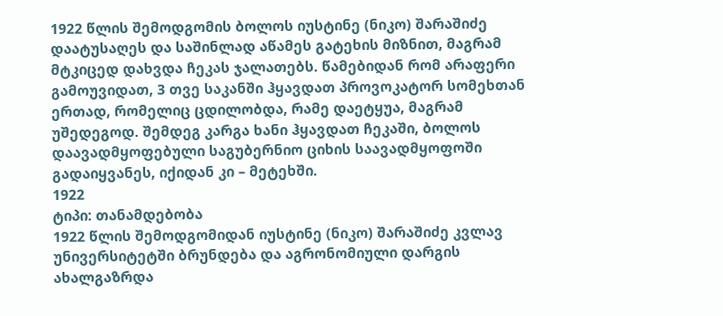1922 წლის შემოდგომის ბოლოს იუსტინე (ნიკო) შარაშიძე დაატუსაღეს და საშინლად აწამეს გატეხის მიზნით, მაგრამ მტკიცედ დახვდა ჩეკას ჯალათებს. წამებიდან რომ არაფერი გამოუვიდათ, 3 თვე საკანში ჰყავდათ პროვოკატორ სომეხთან ერთად, რომელიც ცდილობდა, რამე დაეტყუა, მაგრამ უშედეგოდ. შემდეგ კარგა ხანი ჰყავდათ ჩეკაში, ბოლოს დაავადმყოფებული საგუბერნიო ციხის საავადმყოფოში გადაიყვანეს, იქიდან კი – მეტეხში.
1922
ტიპი: თანამდებობა
1922 წლის შემოდგომიდან იუსტინე (ნიკო) შარაშიძე კვლავ უნივერსიტეტში ბრუნდება და აგრონომიული დარგის ახალგაზრდა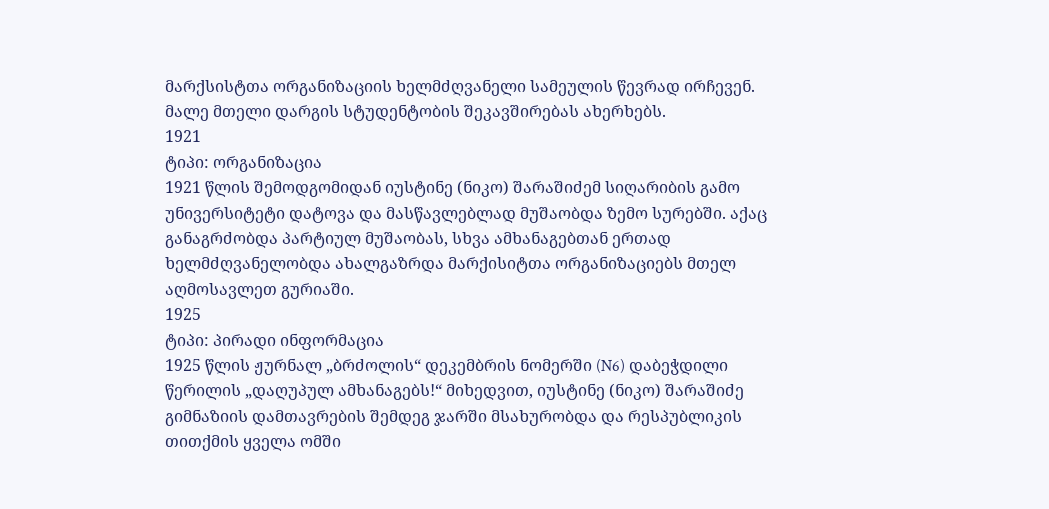მარქსისტთა ორგანიზაციის ხელმძღვანელი სამეულის წევრად ირჩევენ. მალე მთელი დარგის სტუდენტობის შეკავშირებას ახერხებს.
1921
ტიპი: ორგანიზაცია
1921 წლის შემოდგომიდან იუსტინე (ნიკო) შარაშიძემ სიღარიბის გამო უნივერსიტეტი დატოვა და მასწავლებლად მუშაობდა ზემო სურებში. აქაც განაგრძობდა პარტიულ მუშაობას, სხვა ამხანაგებთან ერთად ხელმძღვანელობდა ახალგაზრდა მარქისიტთა ორგანიზაციებს მთელ აღმოსავლეთ გურიაში.
1925
ტიპი: პირადი ინფორმაცია
1925 წლის ჟურნალ „ბრძოლის“ დეკემბრის ნომერში (N6) დაბეჭდილი წერილის „დაღუპულ ამხანაგებს!“ მიხედვით, იუსტინე (ნიკო) შარაშიძე გიმნაზიის დამთავრების შემდეგ ჯარში მსახურობდა და რესპუბლიკის თითქმის ყველა ომში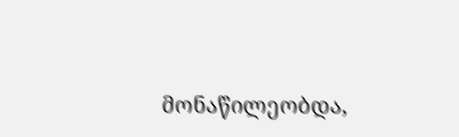მონაწილეობდა,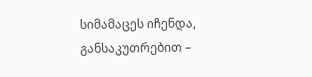სიმამაცეს იჩენდა, განსაკუთრებით –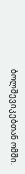ბოლშევიკებთან ომში.